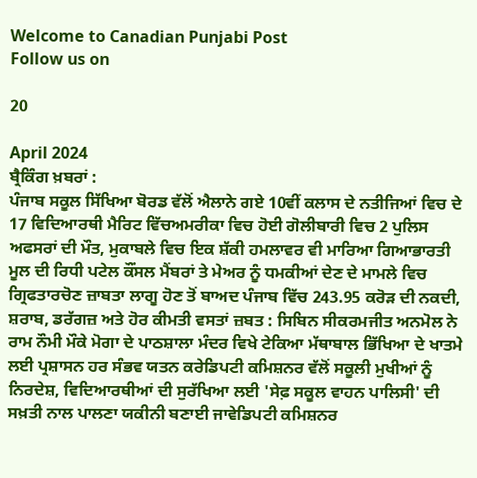Welcome to Canadian Punjabi Post
Follow us on

20

April 2024
ਬ੍ਰੈਕਿੰਗ ਖ਼ਬਰਾਂ :
ਪੰਜਾਬ ਸਕੂਲ ਸਿੱਖਿਆ ਬੋਰਡ ਵੱਲੋਂ ਐਲਾਨੇ ਗਏ 10ਵੀਂ ਕਲਾਸ ਦੇ ਨਤੀਜਿਆਂ ਵਿਚ ਦੇ 17 ਵਿਦਿਆਰਥੀ ਮੈਰਿਟ ਵਿੱਚਅਮਰੀਕਾ ਵਿਚ ਹੋਈ ਗੋਲੀਬਾਰੀ ਵਿਚ 2 ਪੁਲਿਸ ਅਫਸਰਾਂ ਦੀ ਮੌਤ, ਮੁਕਾਬਲੇ ਵਿਚ ਇਕ ਸ਼ੱਕੀ ਹਮਲਾਵਰ ਵੀ ਮਾਰਿਆ ਗਿਆਭਾਰਤੀ ਮੂਲ ਦੀ ਰਿਧੀ ਪਟੇਲ ਕੌਂਸਲ ਮੈਂਬਰਾਂ ਤੇ ਮੇਅਰ ਨੂੰ ਧਮਕੀਆਂ ਦੇਣ ਦੇ ਮਾਮਲੇ ਵਿਚ ਗ੍ਰਿਫਤਾਰਚੋਣ ਜ਼ਾਬਤਾ ਲਾਗੂ ਹੋਣ ਤੋਂ ਬਾਅਦ ਪੰਜਾਬ ਵਿੱਚ 243.95 ਕਰੋੜ ਦੀ ਨਕਦੀ, ਸ਼ਰਾਬ, ਡਰੱਗਜ਼ ਅਤੇ ਹੋਰ ਕੀਮਤੀ ਵਸਤਾਂ ਜ਼ਬਤ : ਸਿਬਿਨ ਸੀਕਰਮਜੀਤ ਅਨਮੋਲ ਨੇ ਰਾਮ ਨੌਮੀ ਮੌਕੇ ਮੋਗਾ ਦੇ ਪਾਠਸ਼ਾਲਾ ਮੰਦਰ ਵਿਖੇ ਟੇਕਿਆ ਮੱਥਾਬਾਲ ਭਿੱਖਿਆ ਦੇ ਖਾਤਮੇ ਲਈ ਪ੍ਰਸ਼ਾਸਨ ਹਰ ਸੰਭਵ ਯਤਨ ਕਰੇਡਿਪਟੀ ਕਮਿਸ਼ਨਰ ਵੱਲੋਂ ਸਕੂਲੀ ਮੁਖੀਆਂ ਨੂੰ ਨਿਰਦੇਸ਼, ਵਿਦਿਆਰਥੀਆਂ ਦੀ ਸੁਰੱਖਿਆ ਲਈ 'ਸੇਫ਼ ਸਕੂਲ ਵਾਹਨ ਪਾਲਿਸੀ' ਦੀ ਸਖ਼ਤੀ ਨਾਲ ਪਾਲਣਾ ਯਕੀਨੀ ਬਣਾਈ ਜਾਵੇਡਿਪਟੀ ਕਮਿਸ਼ਨਰ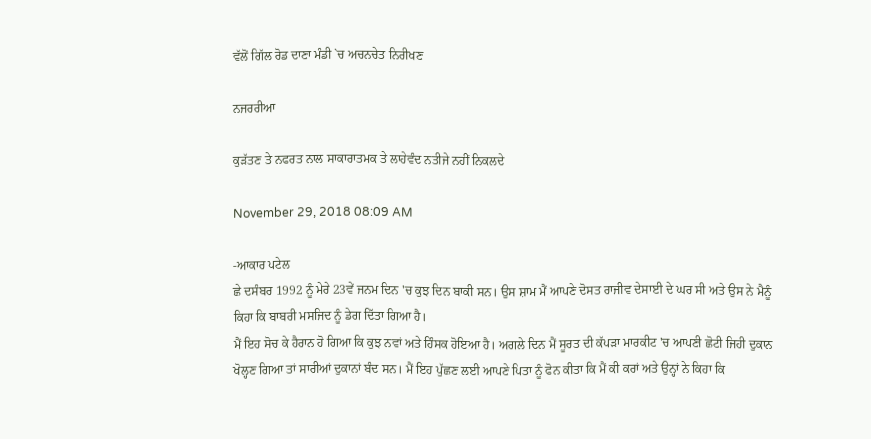ਵੱਲੋਂ ਗਿੱਲ ਰੋਡ ਦਾਣਾ ਮੰਡੀ `ਚ ਅਚਨਚੇਤ ਨਿਰੀਖਣ

ਨਜਰਰੀਆ

ਕੁੜੱਤਣ ਤੇ ਨਫਰਤ ਨਾਲ ਸਾਕਾਰਾਤਮਕ ਤੇ ਲਾਹੇਵੰਦ ਨਤੀਜੇ ਨਹੀਂ ਨਿਕਲਦੇ

November 29, 2018 08:09 AM

-ਆਕਾਰ ਪਟੇਲ
ਛੇ ਦਸੰਬਰ 1992 ਨੂੰ ਮੇਰੇ 23ਵੇਂ ਜਨਮ ਦਿਨ 'ਚ ਕੁਝ ਦਿਨ ਬਾਕੀ ਸਨ। ਉਸ ਸ਼ਾਮ ਮੈਂ ਆਪਣੇ ਦੋਸਤ ਰਾਜੀਵ ਦੇਸਾਈ ਦੇ ਘਰ ਸੀ ਅਤੇ ਉਸ ਨੇ ਮੈਨੂੰ ਕਿਹਾ ਕਿ ਬਾਬਰੀ ਮਸਜਿਦ ਨੂੰ ਡੇਗ ਦਿੱਤਾ ਗਿਆ ਹੈ।
ਮੈਂ ਇਹ ਸੋਚ ਕੇ ਹੈਰਾਨ ਹੋ ਗਿਆ ਕਿ ਕੁਝ ਨਵਾਂ ਅਤੇ ਹਿੰਸਕ ਹੋਇਆ ਹੈ। ਅਗਲੇ ਦਿਨ ਮੈਂ ਸੂਰਤ ਦੀ ਕੱਪੜਾ ਮਾਰਕੀਟ 'ਚ ਆਪਣੀ ਛੋਟੀ ਜਿਹੀ ਦੁਕਾਨ ਖੋਲ੍ਹਣ ਗਿਆ ਤਾਂ ਸਾਰੀਆਂ ਦੁਕਾਨਾਂ ਬੰਦ ਸਨ। ਮੈਂ ਇਹ ਪੁੱਛਣ ਲਈ ਆਪਣੇ ਪਿਤਾ ਨੂੰ ਫੋਨ ਕੀਤਾ ਕਿ ਮੈਂ ਕੀ ਕਰਾਂ ਅਤੇ ਉਨ੍ਹਾਂ ਨੇ ਕਿਹਾ ਕਿ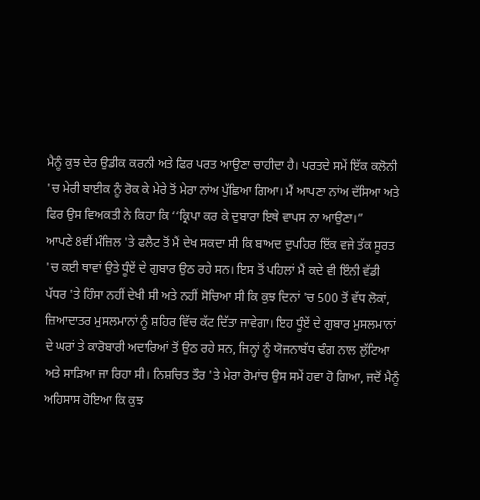ਮੈਨੂੰ ਕੁਝ ਦੇਰ ਉਡੀਕ ਕਰਨੀ ਅਤੇ ਫਿਰ ਪਰਤ ਆਉਣਾ ਚਾਹੀਦਾ ਹੈ। ਪਰਤਦੇ ਸਮੇਂ ਇੱਕ ਕਲੋਨੀ 'ਚ ਮੇਰੀ ਬਾਈਕ ਨੂੰ ਰੋਕ ਕੇ ਮੇਰੇ ਤੋਂ ਮੇਰਾ ਨਾਂਅ ਪੁੱਛਿਆ ਗਿਆ। ਮੈਂ ਆਪਣਾ ਨਾਂਅ ਦੱਸਿਆ ਅਤੇ ਫਿਰ ਉਸ ਵਿਅਕਤੀ ਨੇ ਕਿਹਾ ਕਿ ‘‘ਕ੍ਰਿਪਾ ਕਰ ਕੇ ਦੁਬਾਰਾ ਇਥੇ ਵਾਪਸ ਨਾ ਆਉਣਾ।”
ਆਪਣੇ 8ਵੀਂ ਮੰਜ਼ਿਲ 'ਤੇ ਫਲੈਟ ਤੋਂ ਮੈਂ ਦੇਖ ਸਕਦਾ ਸੀ ਕਿ ਬਾਅਦ ਦੁਪਹਿਰ ਇੱਕ ਵਜੇ ਤੱਕ ਸੂਰਤ 'ਚ ਕਈ ਥਾਵਾਂ ਉਤੇ ਧੂੰਏਂ ਦੇ ਗੁਬਾਰ ਉਠ ਰਹੇ ਸਨ। ਇਸ ਤੋਂ ਪਹਿਲਾਂ ਮੈਂ ਕਦੇ ਵੀ ਇੰਨੀ ਵੱਡੀ ਪੱਧਰ 'ਤੇ ਹਿੰਸਾ ਨਹੀਂ ਦੇਖੀ ਸੀ ਅਤੇ ਨਹੀਂ ਸੋਚਿਆ ਸੀ ਕਿ ਕੁਝ ਦਿਨਾਂ 'ਚ 500 ਤੋਂ ਵੱਧ ਲੋਕਾਂ, ਜ਼ਿਆਦਾਤਰ ਮੁਸਲਮਾਨਾਂ ਨੂੰ ਸ਼ਹਿਰ ਵਿੱਚ ਕੱਟ ਦਿੱਤਾ ਜਾਵੇਗਾ। ਇਹ ਧੂੰਏਂ ਦੇ ਗੁਬਾਰ ਮੁਸਲਮਾਨਾਂ ਦੇ ਘਰਾਂ ਤੇ ਕਾਰੋਬਾਰੀ ਅਦਾਰਿਆਂ ਤੋਂ ਉਠ ਰਹੇ ਸਨ, ਜਿਨ੍ਹਾਂ ਨੂੰ ਯੋਜਨਾਬੱਧ ਢੰਗ ਨਾਲ ਲੁੱਟਿਆ ਅਤੇ ਸਾੜਿਆ ਜਾ ਰਿਹਾ ਸੀ। ਨਿਸ਼ਚਿਤ ਤੌਰ 'ਤੇ ਮੇਰਾ ਰੋਮਾਂਚ ਉਸ ਸਮੇਂ ਹਵਾ ਹੋ ਗਿਆ, ਜਦੋਂ ਮੈਨੂੰ ਅਹਿਸਾਸ ਹੋਇਆ ਕਿ ਕੁਝ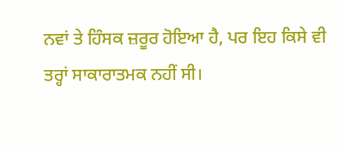ਨਵਾਂ ਤੇ ਹਿੰਸਕ ਜ਼ਰੂਰ ਹੋਇਆ ਹੈ, ਪਰ ਇਹ ਕਿਸੇ ਵੀ ਤਰ੍ਹਾਂ ਸਾਕਾਰਾਤਮਕ ਨਹੀਂ ਸੀ।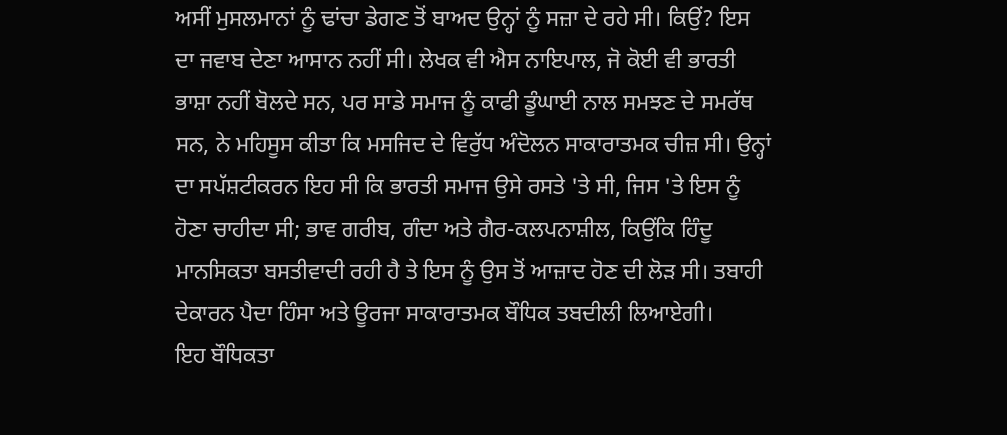ਅਸੀਂ ਮੁਸਲਮਾਨਾਂ ਨੂੰ ਢਾਂਚਾ ਡੇਗਣ ਤੋਂ ਬਾਅਦ ਉਨ੍ਹਾਂ ਨੂੰ ਸਜ਼ਾ ਦੇ ਰਹੇ ਸੀ। ਕਿਉਂ? ਇਸ ਦਾ ਜਵਾਬ ਦੇਣਾ ਆਸਾਨ ਨਹੀਂ ਸੀ। ਲੇਖਕ ਵੀ ਐਸ ਨਾਇਪਾਲ, ਜੋ ਕੋਈ ਵੀ ਭਾਰਤੀ ਭਾਸ਼ਾ ਨਹੀਂ ਬੋਲਦੇ ਸਨ, ਪਰ ਸਾਡੇ ਸਮਾਜ ਨੂੰ ਕਾਫੀ ਡੂੰਘਾਈ ਨਾਲ ਸਮਝਣ ਦੇ ਸਮਰੱਥ ਸਨ, ਨੇ ਮਹਿਸੂਸ ਕੀਤਾ ਕਿ ਮਸਜਿਦ ਦੇ ਵਿਰੁੱਧ ਅੰਦੋਲਨ ਸਾਕਾਰਾਤਮਕ ਚੀਜ਼ ਸੀ। ਉਨ੍ਹਾਂ ਦਾ ਸਪੱਸ਼ਟੀਕਰਨ ਇਹ ਸੀ ਕਿ ਭਾਰਤੀ ਸਮਾਜ ਉਸੇ ਰਸਤੇ 'ਤੇ ਸੀ, ਜਿਸ 'ਤੇ ਇਸ ਨੂੰ ਹੋਣਾ ਚਾਹੀਦਾ ਸੀ; ਭਾਵ ਗਰੀਬ, ਗੰਦਾ ਅਤੇ ਗੈਰ-ਕਲਪਨਾਸ਼ੀਲ, ਕਿਉਂਕਿ ਹਿੰਦੂ ਮਾਨਸਿਕਤਾ ਬਸਤੀਵਾਦੀ ਰਹੀ ਹੈ ਤੇ ਇਸ ਨੂੰ ਉਸ ਤੋਂ ਆਜ਼ਾਦ ਹੋਣ ਦੀ ਲੋੜ ਸੀ। ਤਬਾਹੀ ਦੇਕਾਰਨ ਪੈਦਾ ਹਿੰਸਾ ਅਤੇ ਊਰਜਾ ਸਾਕਾਰਾਤਮਕ ਬੌਧਿਕ ਤਬਦੀਲੀ ਲਿਆਏਗੀ।
ਇਹ ਬੌਧਿਕਤਾ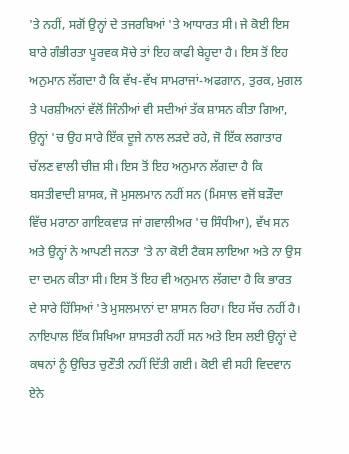'ਤੇ ਨਹੀਂ, ਸਗੋਂ ਉਨ੍ਹਾਂ ਦੇ ਤਜਰਬਿਆਂ 'ਤੇ ਆਧਾਰਤ ਸੀ। ਜੇ ਕੋਈ ਇਸ ਬਾਰੇ ਗੰਭੀਰਤਾ ਪੂਰਵਕ ਸੋਚੇ ਤਾਂ ਇਹ ਕਾਫੀ ਬੇਹੂਦਾ ਹੈ। ਇਸ ਤੋਂ ਇਹ ਅਨੁਮਾਨ ਲੱਗਦਾ ਹੈ ਕਿ ਵੱਖ-ਵੱਖ ਸਾਮਰਾਜਾਂ-ਅਫਗਾਨ, ਤੁਰਕ, ਮੁਗਲ ਤੇ ਪਰਸ਼ੀਅਨਾਂ ਵੱਲੋਂ ਜਿੰਨੀਆਂ ਵੀ ਸਦੀਆਂ ਤੱਕ ਸ਼ਾਸਨ ਕੀਤਾ ਗਿਆ, ਉਨ੍ਹਾਂ 'ਚ ਉਹ ਸਾਰੇ ਇੱਕ ਦੂਜੇ ਨਾਲ ਲੜਦੇ ਰਹੇ, ਜੋ ਇੱਕ ਲਗਾਤਾਰ ਚੱਲਣ ਵਾਲੀ ਚੀਜ਼ ਸੀ। ਇਸ ਤੋਂ ਇਹ ਅਨੁਮਾਨ ਲੱਗਦਾ ਹੈ ਕਿ ਬਸਤੀਵਾਦੀ ਸ਼ਾਸਕ, ਜੋ ਮੁਸਲਮਾਨ ਨਹੀਂ ਸਨ (ਮਿਸਾਲ ਵਜੋਂ ਬੜੌਦਾ ਵਿੱਚ ਮਰਾਠਾ ਗਾਇਕਵਾੜ ਜਾਂ ਗਵਾਲੀਅਰ 'ਚ ਸਿੰਧੀਆ), ਵੱਖ ਸਨ ਅਤੇ ਉਨ੍ਹਾਂ ਨੇ ਆਪਣੀ ਜਨਤਾ 'ਤੇ ਨਾ ਕੋਈ ਟੈਕਸ ਲਾਇਆ ਅਤੇ ਨਾ ਉਸ ਦਾ ਦਮਨ ਕੀਤਾ ਸੀ। ਇਸ ਤੋਂ ਇਹ ਵੀ ਅਨੁਮਾਨ ਲੱਗਦਾ ਹੈ ਕਿ ਭਾਰਤ ਦੇ ਸਾਰੇ ਹਿੱਸਿਆਂ 'ਤੇ ਮੁਸਲਮਾਨਾਂ ਦਾ ਸ਼ਾਸਨ ਰਿਹਾ। ਇਹ ਸੱਚ ਨਹੀਂ ਹੈ।
ਨਾਇਪਾਲ ਇੱਕ ਸਿਖਿਆ ਸ਼ਾਸਤਰੀ ਨਹੀਂ ਸਨ ਅਤੇ ਇਸ ਲਈ ਉਨ੍ਹਾਂ ਦੇ ਕਥਨਾਂ ਨੂੰ ਉਚਿਤ ਚੁਣੌਤੀ ਨਹੀਂ ਦਿੱਤੀ ਗਈ। ਕੋਈ ਵੀ ਸਹੀ ਵਿਦਵਾਨ ਏਨੇ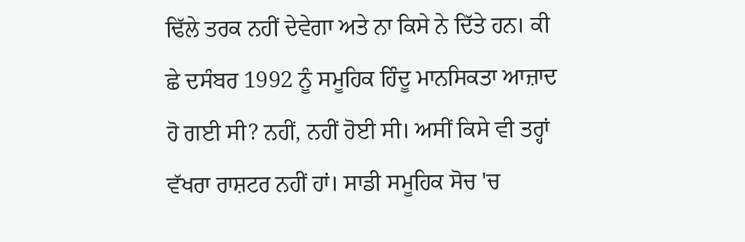ਢਿੱਲੇ ਤਰਕ ਨਹੀਂ ਦੇਵੇਗਾ ਅਤੇ ਨਾ ਕਿਸੇ ਨੇ ਦਿੱਤੇ ਹਨ। ਕੀ ਛੇ ਦਸੰਬਰ 1992 ਨੂੰ ਸਮੂਹਿਕ ਹਿੰਦੂ ਮਾਨਸਿਕਤਾ ਆਜ਼ਾਦ ਹੋ ਗਈ ਸੀ? ਨਹੀਂ, ਨਹੀਂ ਹੋਈ ਸੀ। ਅਸੀਂ ਕਿਸੇ ਵੀ ਤਰ੍ਹਾਂ ਵੱਖਰਾ ਰਾਸ਼ਟਰ ਨਹੀਂ ਹਾਂ। ਸਾਡੀ ਸਮੂਹਿਕ ਸੋਚ 'ਚ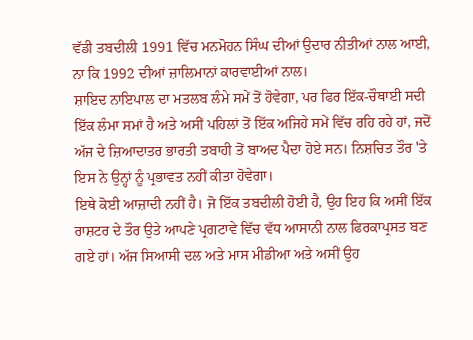ਵੱਡੀ ਤਬਦੀਲੀ 1991 ਵਿੱਚ ਮਨਮੋਹਨ ਸਿੰਘ ਦੀਆਂ ਉਦਾਰ ਨੀਤੀਆਂ ਨਾਲ ਆਈ, ਨਾ ਕਿ 1992 ਦੀਆਂ ਜ਼ਾਲਿਮਾਨਾਂ ਕਾਰਵਾਈਆਂ ਨਾਲ।
ਸ਼ਾਇਦ ਨਾਇਪਾਲ ਦਾ ਮਤਲਬ ਲੰਮੇ ਸਮੇਂ ਤੋਂ ਹੋਵੇਗਾ, ਪਰ ਫਿਰ ਇੱਕ-ਚੌਥਾਈ ਸਦੀ ਇੱਕ ਲੰਮਾ ਸਮਾਂ ਹੈ ਅਤੇ ਅਸੀਂ ਪਹਿਲਾਂ ਤੋਂ ਇੱਕ ਅਜਿਹੇ ਸਮੇਂ ਵਿੱਚ ਰਹਿ ਰਹੇ ਹਾਂ, ਜਦੋਂ ਅੱਜ ਦੇ ਜ਼ਿਆਦਾਤਰ ਭਾਰਤੀ ਤਬਾਹੀ ਤੋਂ ਬਾਅਦ ਪੈਦਾ ਹੋਏ ਸਨ। ਨਿਸ਼ਚਿਤ ਤੌਰ 'ਤੇ ਇਸ ਨੇ ਉਨ੍ਹਾਂ ਨੂੰ ਪ੍ਰਭਾਵਤ ਨਹੀਂ ਕੀਤਾ ਹੋਵੇਗਾ।
ਇਥੇ ਕੋਈ ਆਜ਼ਾਦੀ ਨਹੀਂ ਹੈ। ਜੋ ਇੱਕ ਤਬਦੀਲੀ ਹੋਈ ਹੈ, ਉਹ ਇਹ ਕਿ ਅਸੀਂ ਇੱਕ ਰਾਸ਼ਟਰ ਦੇ ਤੌਰ ਉਤੇ ਆਪਣੇ ਪ੍ਰਗਟਾਵੇ ਵਿੱਚ ਵੱਧ ਆਸਾਨੀ ਨਾਲ ਫਿਰਕਾਪ੍ਰਸਤ ਬਣ ਗਏ ਹਾਂ। ਅੱਜ ਸਿਆਸੀ ਦਲ ਅਤੇ ਮਾਸ ਮੀਡੀਆ ਅਤੇ ਅਸੀਂ ਉਹ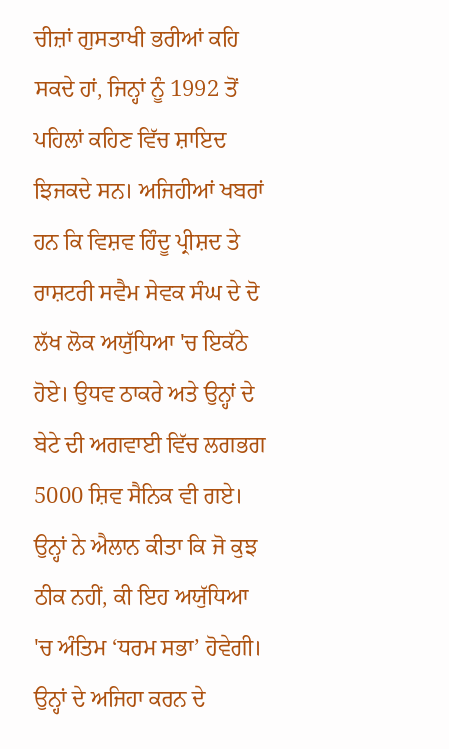ਚੀਜ਼ਾਂ ਗੁਸਤਾਖੀ ਭਰੀਆਂ ਕਹਿ ਸਕਦੇ ਹਾਂ, ਜਿਨ੍ਹਾਂ ਨੂੰ 1992 ਤੋਂ ਪਹਿਲਾਂ ਕਹਿਣ ਵਿੱਚ ਸ਼ਾਇਦ ਝਿਜਕਦੇ ਸਨ। ਅਜਿਹੀਆਂ ਖਬਰਾਂ ਹਨ ਕਿ ਵਿਸ਼ਵ ਹਿੰਦੂ ਪ੍ਰੀਸ਼ਦ ਤੇ ਰਾਸ਼ਟਰੀ ਸਵੈਮ ਸੇਵਕ ਸੰਘ ਦੇ ਦੋ ਲੱਖ ਲੋਕ ਅਯੁੱਧਿਆ 'ਚ ਇਕੱਠੇ ਹੋਏ। ਉਧਵ ਠਾਕਰੇ ਅਤੇ ਉਨ੍ਹਾਂ ਦੇ ਬੇਟੇ ਦੀ ਅਗਵਾਈ ਵਿੱਚ ਲਗਭਗ 5000 ਸ਼ਿਵ ਸੈਨਿਕ ਵੀ ਗਏ। ਉਨ੍ਹਾਂ ਨੇ ਐਲਾਨ ਕੀਤਾ ਕਿ ਜੋ ਕੁਝ ਠੀਕ ਨਹੀਂ, ਕੀ ਇਹ ਅਯੁੱਧਿਆ 'ਚ ਅੰਤਿਮ ‘ਧਰਮ ਸਭਾ’ ਹੋਵੇਗੀ। ਉਨ੍ਹਾਂ ਦੇ ਅਜਿਹਾ ਕਰਨ ਦੇ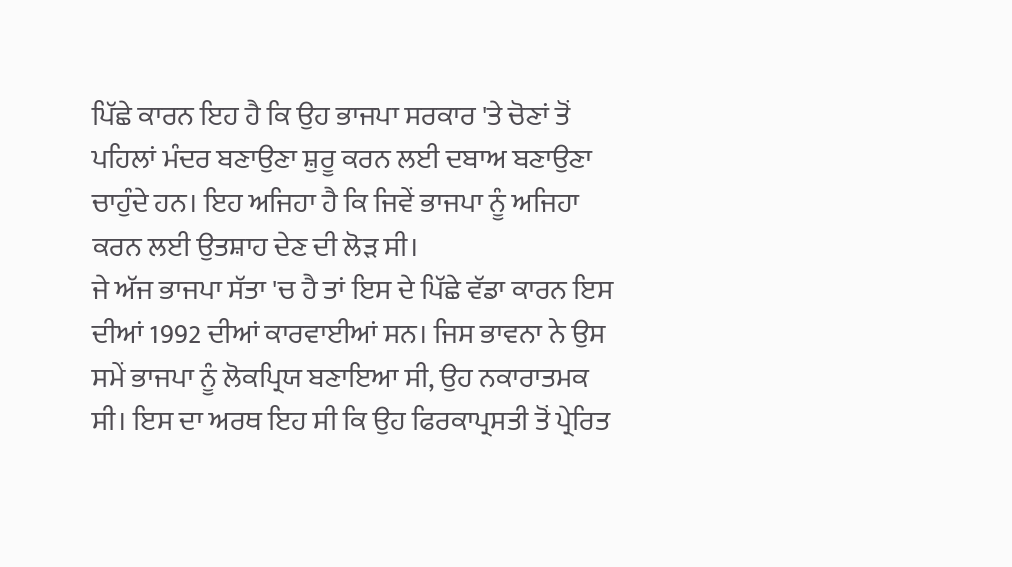ਪਿੱਛੇ ਕਾਰਨ ਇਹ ਹੈ ਕਿ ਉਹ ਭਾਜਪਾ ਸਰਕਾਰ 'ਤੇ ਚੋਣਾਂ ਤੋਂ ਪਹਿਲਾਂ ਮੰਦਰ ਬਣਾਉਣਾ ਸ਼ੁਰੂ ਕਰਨ ਲਈ ਦਬਾਅ ਬਣਾਉਣਾ ਚਾਹੁੰਦੇ ਹਨ। ਇਹ ਅਜਿਹਾ ਹੈ ਕਿ ਜਿਵੇਂ ਭਾਜਪਾ ਨੂੰ ਅਜਿਹਾ ਕਰਨ ਲਈ ਉਤਸ਼ਾਹ ਦੇਣ ਦੀ ਲੋੜ ਸੀ।
ਜੇ ਅੱਜ ਭਾਜਪਾ ਸੱਤਾ 'ਚ ਹੈ ਤਾਂ ਇਸ ਦੇ ਪਿੱਛੇ ਵੱਡਾ ਕਾਰਨ ਇਸ ਦੀਆਂ 1992 ਦੀਆਂ ਕਾਰਵਾਈਆਂ ਸਨ। ਜਿਸ ਭਾਵਨਾ ਨੇ ਉਸ ਸਮੇਂ ਭਾਜਪਾ ਨੂੰ ਲੋਕਪ੍ਰਿਯ ਬਣਾਇਆ ਸੀ, ਉਹ ਨਕਾਰਾਤਮਕ ਸੀ। ਇਸ ਦਾ ਅਰਥ ਇਹ ਸੀ ਕਿ ਉਹ ਫਿਰਕਾਪ੍ਰਸਤੀ ਤੋਂ ਪ੍ਰੇਰਿਤ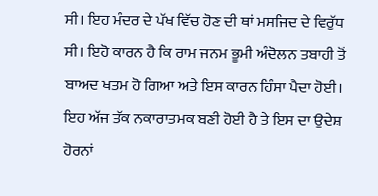ਸੀ। ਇਹ ਮੰਦਰ ਦੇ ਪੱਖ ਵਿੱਚ ਹੋਣ ਦੀ ਥਾਂ ਮਸਜਿਦ ਦੇ ਵਿਰੁੱਧ ਸੀ। ਇਹੋ ਕਾਰਨ ਹੈ ਕਿ ਰਾਮ ਜਨਮ ਭੂਮੀ ਅੰਦੋਲਨ ਤਬਾਹੀ ਤੋਂ ਬਾਅਦ ਖਤਮ ਹੋ ਗਿਆ ਅਤੇ ਇਸ ਕਾਰਨ ਹਿੰਸਾ ਪੈਦਾ ਹੋਈ। ਇਹ ਅੱਜ ਤੱਕ ਨਕਾਰਾਤਮਕ ਬਣੀ ਹੋਈ ਹੈ ਤੇ ਇਸ ਦਾ ਉਦੇਸ਼ ਹੋਰਨਾਂ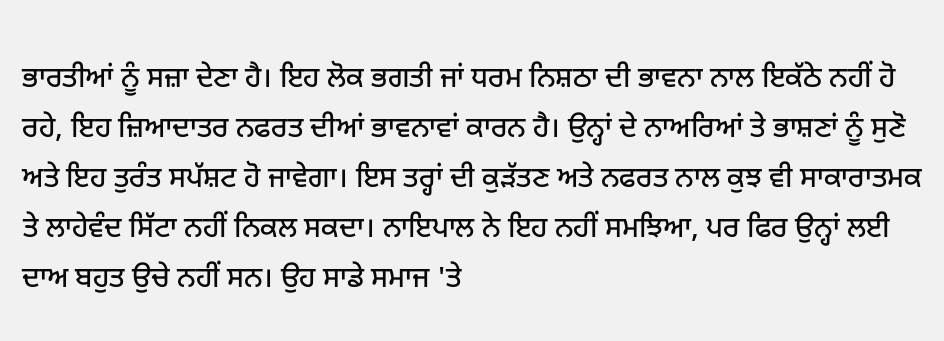ਭਾਰਤੀਆਂ ਨੂੰ ਸਜ਼ਾ ਦੇਣਾ ਹੈ। ਇਹ ਲੋਕ ਭਗਤੀ ਜਾਂ ਧਰਮ ਨਿਸ਼ਠਾ ਦੀ ਭਾਵਨਾ ਨਾਲ ਇਕੱਠੇ ਨਹੀਂ ਹੋ ਰਹੇ, ਇਹ ਜ਼ਿਆਦਾਤਰ ਨਫਰਤ ਦੀਆਂ ਭਾਵਨਾਵਾਂ ਕਾਰਨ ਹੈ। ਉਨ੍ਹਾਂ ਦੇ ਨਾਅਰਿਆਂ ਤੇ ਭਾਸ਼ਣਾਂ ਨੂੰ ਸੁਣੋ ਅਤੇ ਇਹ ਤੁਰੰਤ ਸਪੱਸ਼ਟ ਹੋ ਜਾਵੇਗਾ। ਇਸ ਤਰ੍ਹਾਂ ਦੀ ਕੁੜੱਤਣ ਅਤੇ ਨਫਰਤ ਨਾਲ ਕੁਝ ਵੀ ਸਾਕਾਰਾਤਮਕ ਤੇ ਲਾਹੇਵੰਦ ਸਿੱਟਾ ਨਹੀਂ ਨਿਕਲ ਸਕਦਾ। ਨਾਇਪਾਲ ਨੇ ਇਹ ਨਹੀਂ ਸਮਝਿਆ, ਪਰ ਫਿਰ ਉਨ੍ਹਾਂ ਲਈ ਦਾਅ ਬਹੁਤ ਉਚੇ ਨਹੀਂ ਸਨ। ਉਹ ਸਾਡੇ ਸਮਾਜ 'ਤੇ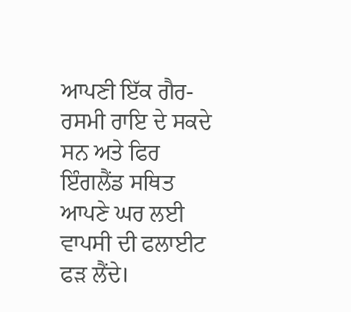ਆਪਣੀ ਇੱਕ ਗੈਰ-ਰਸਮੀ ਰਾਇ ਦੇ ਸਕਦੇ ਸਨ ਅਤੇ ਫਿਰ ਇੰਗਲੈਂਡ ਸਥਿਤ ਆਪਣੇ ਘਰ ਲਈ ਵਾਪਸੀ ਦੀ ਫਲਾਈਟ ਫੜ ਲੈਂਦੇ।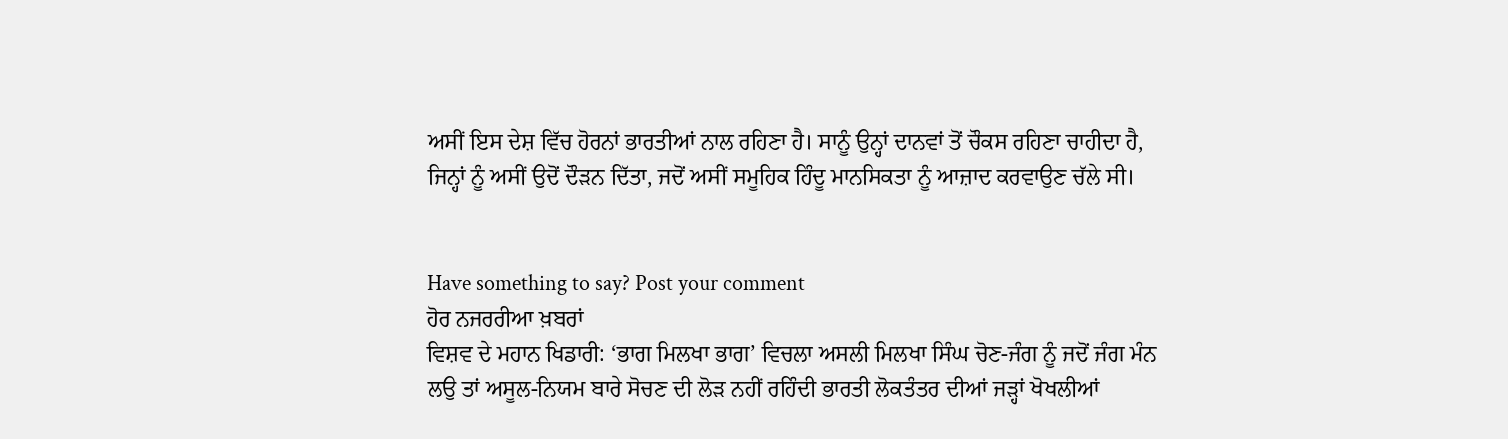ਅਸੀਂ ਇਸ ਦੇਸ਼ ਵਿੱਚ ਹੋਰਨਾਂ ਭਾਰਤੀਆਂ ਨਾਲ ਰਹਿਣਾ ਹੈ। ਸਾਨੂੰ ਉਨ੍ਹਾਂ ਦਾਨਵਾਂ ਤੋਂ ਚੌਕਸ ਰਹਿਣਾ ਚਾਹੀਦਾ ਹੈ, ਜਿਨ੍ਹਾਂ ਨੂੰ ਅਸੀਂ ਉਦੋਂ ਦੌੜਨ ਦਿੱਤਾ, ਜਦੋਂ ਅਸੀਂ ਸਮੂਹਿਕ ਹਿੰਦੂ ਮਾਨਸਿਕਤਾ ਨੂੰ ਆਜ਼ਾਦ ਕਰਵਾਉਣ ਚੱਲੇ ਸੀ।


Have something to say? Post your comment
ਹੋਰ ਨਜਰਰੀਆ ਖ਼ਬਰਾਂ
ਵਿਸ਼ਵ ਦੇ ਮਹਾਨ ਖਿਡਾਰੀ: ‘ਭਾਗ ਮਿਲਖਾ ਭਾਗ’ ਵਿਚਲਾ ਅਸਲੀ ਮਿਲਖਾ ਸਿੰਘ ਚੋਣ-ਜੰਗ ਨੂੰ ਜਦੋਂ ਜੰਗ ਮੰਨ ਲਉ ਤਾਂ ਅਸੂਲ-ਨਿਯਮ ਬਾਰੇ ਸੋਚਣ ਦੀ ਲੋੜ ਨਹੀਂ ਰਹਿੰਦੀ ਭਾਰਤੀ ਲੋਕਤੰਤਰ ਦੀਆਂ ਜੜ੍ਹਾਂ ਖੋਖਲੀਆਂ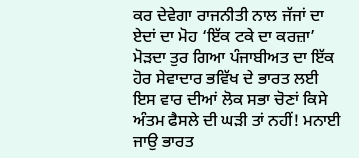ਕਰ ਦੇਵੇਗਾ ਰਾਜਨੀਤੀ ਨਾਲ ਜੱਜਾਂ ਦਾ ਏਦਾਂ ਦਾ ਮੋਹ ‘ਇੱਕ ਟਕੇ ਦਾ ਕਰਜ਼ਾ’ ਮੋੜਦਾ ਤੁਰ ਗਿਆ ਪੰਜਾਬੀਅਤ ਦਾ ਇੱਕ ਹੋਰ ਸੇਵਾਦਾਰ ਭਵਿੱਖ ਦੇ ਭਾਰਤ ਲਈ ਇਸ ਵਾਰ ਦੀਆਂ ਲੋਕ ਸਭਾ ਚੋਣਾਂ ਕਿਸੇ ਅੰਤਮ ਫੈਸਲੇ ਦੀ ਘੜੀ ਤਾਂ ਨਹੀਂ! ਮਨਾਈ ਜਾਉ ਭਾਰਤ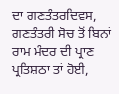ਦਾ ਗਣਤੰਤਰਦਿਵਸ, ਗਣਤੰਤਰੀ ਸੋਚ ਤੋਂ ਬਿਨਾਂ ਰਾਮ ਮੰਦਰ ਦੀ ਪ੍ਰਾਣ ਪ੍ਰਤਿਸ਼ਠਾ ਤਾਂ ਹੋਈ,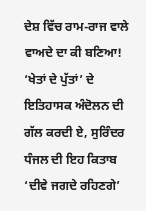ਦੇਸ਼ ਵਿੱਚ ਰਾਮ-ਰਾਜ ਵਾਲੇ ਵਾਅਦੇ ਦਾ ਕੀ ਬਣਿਆ! ‘ਖੇਤਾਂ ਦੇ ਪੁੱਤਾਂ’ ਦੇ ਇਤਿਹਾਸਕ ਅੰਦੋਲਨ ਦੀ ਗੱਲ ਕਰਦੀ ਏ, ਸੁਰਿੰਦਰ ਧੰਜਲ ਦੀ ਇਹ ਕਿਤਾਬ ‘ਦੀਵੇ ਜਗਦੇ ਰਹਿਣਗੇ’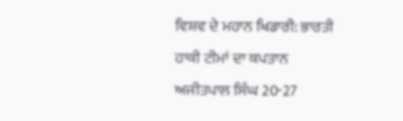ਵਿਸ਼ਵ ਦੇ ਮਹਾਨ ਖਿਡਾਰੀ: ਭਾਰਤੀ ਹਾਕੀ ਟੀਮਾਂ ਦਾ ਕਪਤਾਨ ਅਜੀਤਪਾਲ ਸਿੰਘ 20-27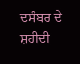ਦਸੰਬਰ ਦੇ ਸ਼ਹੀਦੀ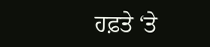ਹਫ਼ਤੇ ‘ਤੇ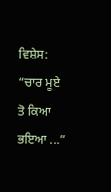ਵਿਸ਼ੇਸ: “ਚਾਰ ਮੂਏ ਤੋ ਕਿਆ ਭਇਆ ...”